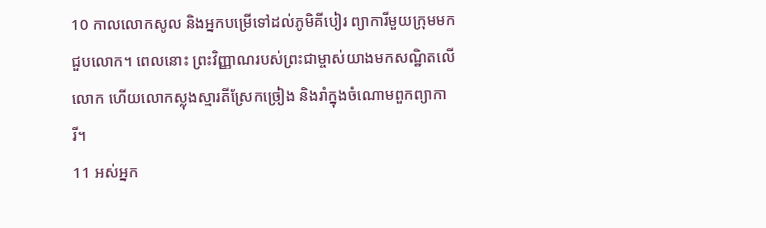10 កាលលោកសូល និងអ្នកបម្រើទៅដល់ភូមិគីបៀរ ព្យាការីមួយក្រុមមកជួបលោក។ ពេលនោះ ព្រះវិញ្ញាណរបស់ព្រះជាម្ចាស់យាងមកសណ្ឋិតលើលោក ហើយលោកស្លុងស្មារតីស្រែកច្រៀង និងរាំក្នុងចំណោមពួកព្យាការី។
11 អស់អ្នក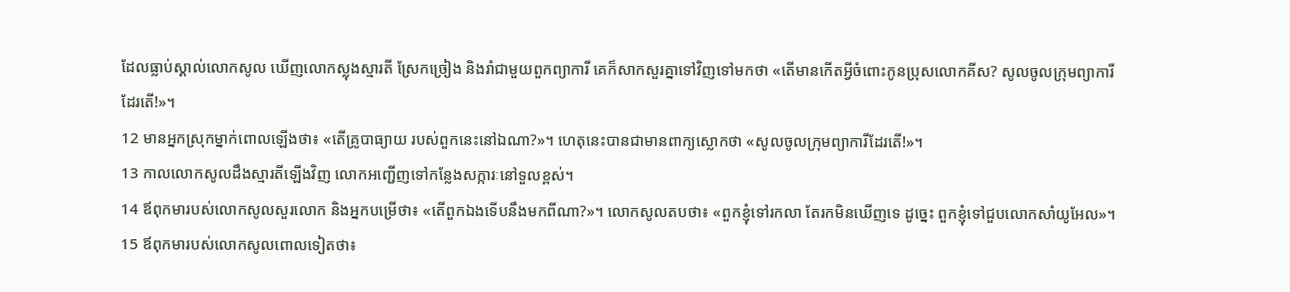ដែលធ្លាប់ស្គាល់លោកសូល ឃើញលោកស្លុងស្មារតី ស្រែកច្រៀង និងរាំជាមួយពួកព្យាការី គេក៏សាកសួរគ្នាទៅវិញទៅមកថា «តើមានកើតអ្វីចំពោះកូនប្រុសលោកគីស? សូលចូលក្រុមព្យាការីដែរតើ!»។
12 មានអ្នកស្រុកម្នាក់ពោលឡើងថា៖ «តើគ្រូបាធ្យាយ របស់ពួកនេះនៅឯណា?»។ ហេតុនេះបានជាមានពាក្យស្លោកថា «សូលចូលក្រុមព្យាការីដែរតើ!»។
13 កាលលោកសូលដឹងស្មារតីឡើងវិញ លោកអញ្ជើញទៅកន្លែងសក្ការៈនៅទួលខ្ពស់។
14 ឪពុកមារបស់លោកសូលសួរលោក និងអ្នកបម្រើថា៖ «តើពួកឯងទើបនឹងមកពីណា?»។ លោកសូលតបថា៖ «ពួកខ្ញុំទៅរកលា តែរកមិនឃើញទេ ដូច្នេះ ពួកខ្ញុំទៅជួបលោកសាំយូអែល»។
15 ឪពុកមារបស់លោកសូលពោលទៀតថា៖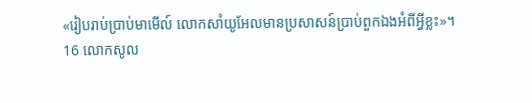«រៀបរាប់ប្រាប់មាមើល៍ លោកសាំយូអែលមានប្រសាសន៍ប្រាប់ពួកឯងអំពីអ្វីខ្លះ»។
16 លោកសូល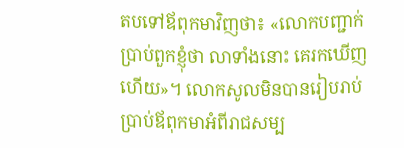តបទៅឪពុកមាវិញថា៖ «លោកបញ្ជាក់ប្រាប់ពួកខ្ញុំថា លាទាំងនោះ គេរកឃើញហើយ»។ លោកសូលមិនបានរៀបរាប់ប្រាប់ឪពុកមាអំពីរាជសម្ប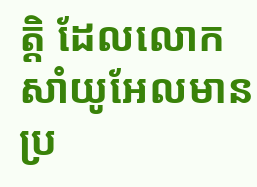ត្តិ ដែលលោកសាំយូអែលមានប្រ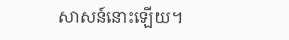សាសន៍នោះឡើយ។